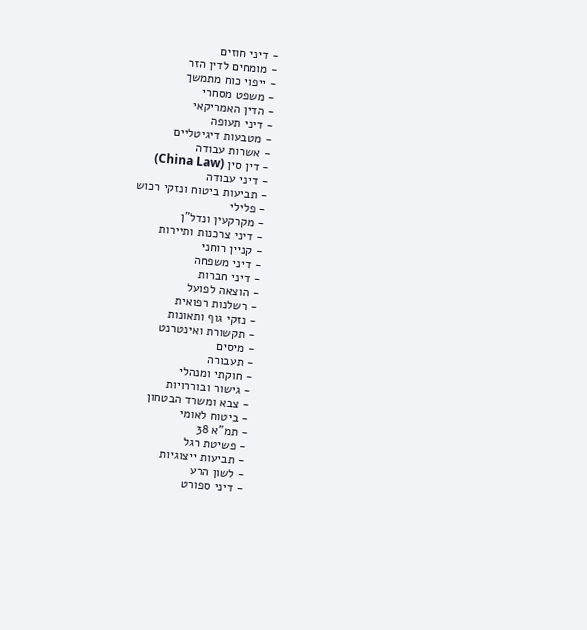- דיני חוזים
- מומחים לדין הזר
- ייפוי כוח מתמשך
- משפט מסחרי
- הדין האמריקאי
- דיני תעופה
- מטבעות דיגיטליים
- אשרות עבודה
- דין סין (China Law)
- דיני עבודה
- תביעות ביטוח ונזקי רכוש
- פלילי
- מקרקעין ונדל"ן
- דיני צרכנות ותיירות
- קניין רוחני
- דיני משפחה
- דיני חברות
- הוצאה לפועל
- רשלנות רפואית
- נזקי גוף ותאונות
- תקשורת ואינטרנט
- מיסים
- תעבורה
- חוקתי ומנהלי
- גישור ובוררויות
- צבא ומשרד הבטחון
- ביטוח לאומי
- תמ"א 38
- פשיטת רגל
- תביעות ייצוגיות
- לשון הרע
- דיני ספורט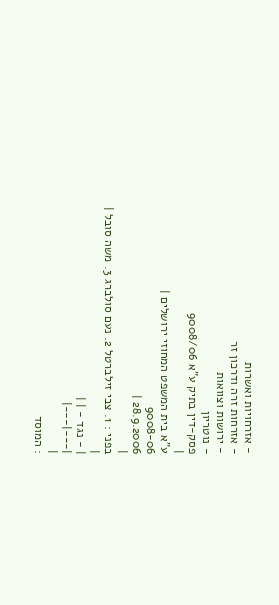- אזרחויות ואשרות
- אזרחות זרה ודרכון זר
- ירושות וצוואות
- נוטריון
פסק-דין בתיק ע"א 9008/06
|
ע"א בית המשפט המחוזי ירושלים |
9008-06
28.9.2006 |
|
בפני : 1. צבי זילברטל 2. נעם סולברג 3. משה סובל |
|
| - נגד - | |
|---|---|
|
: המוסד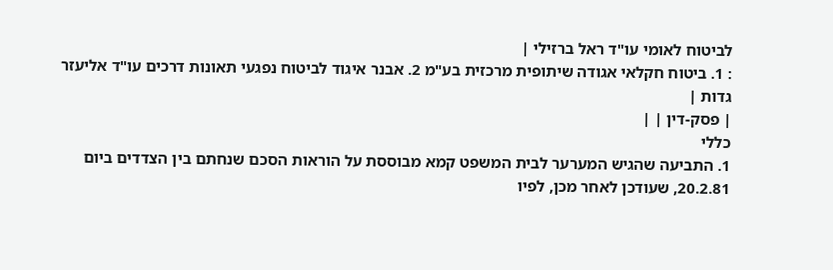לביטוח לאומי עו"ד ראל ברזילי |
: 1. ביטוח חקלאי אגודה שיתופית מרכזית בע"מ 2. אבנר איגוד לביטוח נפגעי תאונות דרכים עו"ד אליעזר גדות |
| פסק-דין | |
כללי
1. התביעה שהגיש המערער לבית המשפט קמא מבוססת על הוראות הסכם שנחתם בין הצדדים ביום 20.2.81, שעודכן לאחר מכן, לפיו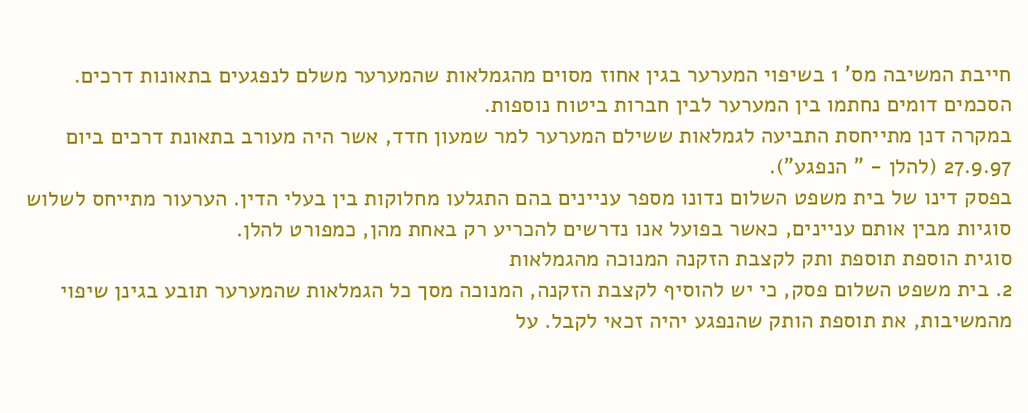חייבת המשיבה מס' 1 בשיפוי המערער בגין אחוז מסוים מהגמלאות שהמערער משלם לנפגעים בתאונות דרכים. הסכמים דומים נחתמו בין המערער לבין חברות ביטוח נוספות.
במקרה דנן מתייחסת התביעה לגמלאות ששילם המערער למר שמעון חדד, אשר היה מעורב בתאונת דרכים ביום 27.9.97 (להלן - " הנפגע").
בפסק דינו של בית משפט השלום נדונו מספר עניינים בהם התגלעו מחלוקות בין בעלי הדין. הערעור מתייחס לשלוש סוגיות מבין אותם עניינים, כאשר בפועל אנו נדרשים להכריע רק באחת מהן, כמפורט להלן.
סוגית הוספת תוספת ותק לקצבת הזקנה המנוכה מהגמלאות
2. בית משפט השלום פסק, כי יש להוסיף לקצבת הזקנה, המנוכה מסך כל הגמלאות שהמערער תובע בגינן שיפוי מהמשיבות, את תוספת הותק שהנפגע יהיה זכאי לקבל. על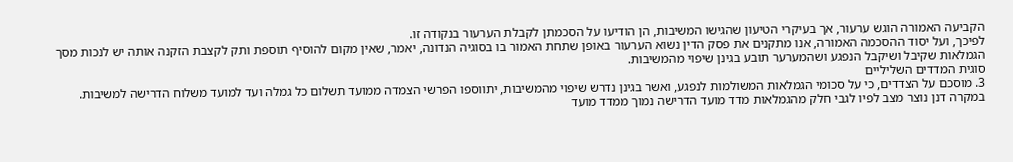הקביעה האמורה הוגש ערעור, אך בעיקרי הטיעון שהגישו המשיבות, הן הודיעו על הסכמתן לקבלת הערעור בנקודה זו.
לפיכך, ועל יסוד ההסכמה האמורה, אנו מתקנים את פסק הדין נשוא הערעור באופן שתחת האמור בו בסוגיה הנדונה, יאמר, שאין מקום להוסיף תוספת ותק לקצבת הזקנה אותה יש לנכות מסך הגמלאות שקיבל ושיקבל הנפגע ושהמערער תובע בגינן שיפוי מהמשיבות.
סוגית המדדים השליליים
3. מוסכם על הצדדים, כי על סכומי הגמלאות המשולמות לנפגע, ואשר בגינן נדרש שיפוי מהמשיבות, יתווספו הפרשי הצמדה ממועד תשלום כל גמלה ועד למועד משלוח הדרישה למשיבות.
במקרה דנן נוצר מצב לפיו לגבי חלק מהגמלאות מדד מועד הדרישה נמוך ממדד מועד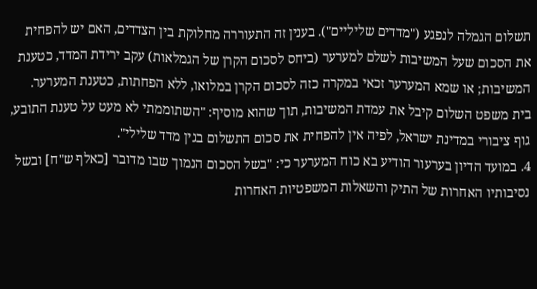תשלום הגמלה לנפגע ("מדדים שליליים"). בענין זה התעוררה מחלוקת בין הצדדים, האם יש להפחית את הסכום שעל המשיבות לשלם למערער (ביחס לסכום הקרן של הגמלאות) עקב ירידת המדד, כטענת המשיבות; או שמא המערער זכאי במקרה כזה לסכום הקרן במלואו, ללא הפחתות, כטענת המערער.
בית משפט השלום קיבל את עמדת המשיבות, תוך שהוא מוסיף: "השתוממתי לא מעט על טענת התובע, גוף ציבורי במדינת ישראל, לפיה אין להפחית את סכום התשלום בגין מדד שלילי".
4. במועד הדיון בערעור הודיע בא כוח המערער כי: "בשל הסכום הנמוך שבו מדובר [כאלף ש"ח] ובשל נסיבותיו האחרות של התיק והשאלות המשפטיות האחרות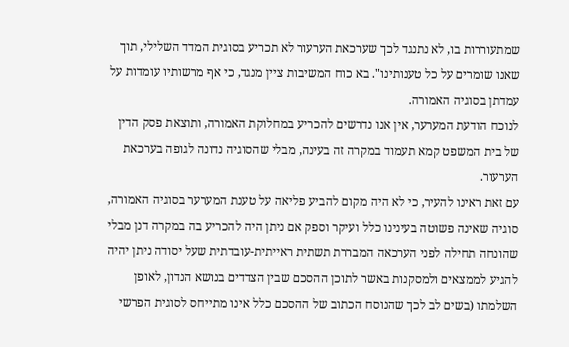שמתעוררות בו, לא נתנגד לכך שערכאת הערעור לא תכריע בסוגית המדד השלילי, תוך שאנו שומרים על כל טענותינו". בא כוח המשיבות ציין מנגד, כי אף מרשותיו עומדות על עמדתן בסוגיה האמורה.
לנוכח הודעת המערער, אין אנו נדרשים להכריע במחלוקת האמורה, ותוצאת פסק הדין של בית המשפט קמא תעמוד במקרה זה בעינה, מבלי שהסוגיה נדונה לגופה בערכאת הערעור.
עם זאת ראינו להעיר, כי לא היה מקום להביע פליאה על טענת המערער בסוגיה האמורה, סוגיה שאינה פשוטה בעינינו כלל ועיקר וספק אם ניתן היה להכריע בה במקרה דנן מבלי שהונחה תחילה לפני הערכאה המבררת תשתית ראייתית-עובדתית שעל יסודה ניתן יהיה להגיע לממצאים ולמסקנות באשר לתוכן ההסכם שבין הצדדים בנושא הנדון, לאופן השלמתו (בשים לב לכך שהנוסח הכתוב של ההסכם כלל אינו מתייחס לסוגית הפרשי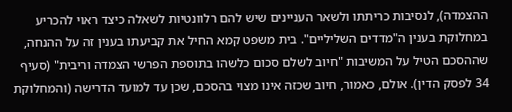ההצמדה), לנסיבות כריתתו ולשאר העניינים שיש להם רלוונטיות לשאלה כיצד ראוי להכריע במחלוקת בענין ה"מדדים השליליים". בית משפט קמא החיל את קביעתו בענין זה על ההנחה, שההסכם הטיל על המשיבות "חיוב לשלם סכום כלשהו בתוספת הפרשי הצמדה וריבית" (סעיף 34 לפסק הדין). אולם, כאמור, חיוב שכזה אינו מצוי בהסכם, שכן עד למועד הדרישה (והמחלוקת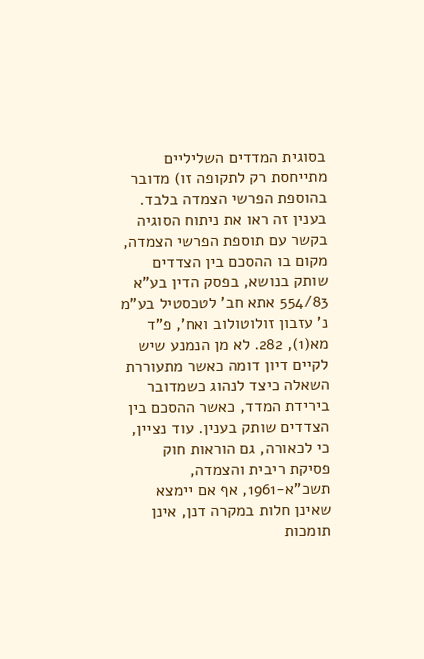בסוגית המדדים השליליים מתייחסת רק לתקופה זו) מדובר בהוספת הפרשי הצמדה בלבד. בענין זה ראו את ניתוח הסוגיה בקשר עם תוספת הפרשי הצמדה, מקום בו ההסכם בין הצדדים שותק בנושא, בפסק הדין בע"א 554/83 אתא חב' לטכסטיל בע"מ נ' עזבון זולוטולוב ואח', פ"ד מא(1), 282. לא מן הנמנע שיש לקיים דיון דומה כאשר מתעוררת השאלה כיצד לנהוג כשמדובר בירידת המדד, כאשר ההסכם בין הצדדים שותק בענין. עוד נציין, כי לכאורה, גם הוראות חוק פסיקת ריבית והצמדה, תשכ"א-1961, אף אם יימצא שאינן חלות במקרה דנן, אינן תומכות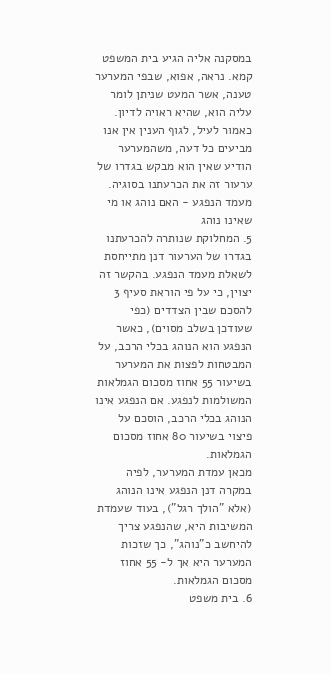במסקנה אליה הגיע בית המשפט קמא. נראה, אפוא, שבפי המערער טענה, אשר המעט שניתן לומר עליה הוא, שהיא ראויה לדיון.
כאמור לעיל, לגוף הענין אין אנו מביעים כל דעה, משהמערער הודיע שאין הוא מבקש בגדרו של ערעור זה את הכרעתנו בסוגיה.
מעמד הנפגע - האם נוהג או מי שאינו נוהג
5. המחלוקת שנותרה להכרעתנו בגדרו של הערעור דנן מתייחסת לשאלת מעמד הנפגע. בהקשר זה יצוין, כי על פי הוראת סעיף 3 להסכם שבין הצדדים (כפי שעודכן בשלב מסוים), כאשר הנפגע הוא הנוהג בכלי הרכב, על המבטחות לפצות את המערער בשיעור 55 אחוז מסכום הגמלאות המשולמות לנפגע. אם הנפגע אינו הנוהג בכלי הרכב, הוסכם על פיצוי בשיעור 80 אחוז מסכום הגמלאות.
מכאן עמדת המערער, לפיה במקרה דנן הנפגע אינו הנוהג (אלא "הולך רגל"), בעוד שעמדת המשיבות היא, שהנפגע צריך להיחשב כ"נוהג", כך שזכות המערער היא אך ל- 55 אחוז מסכום הגמלאות.
6. בית משפט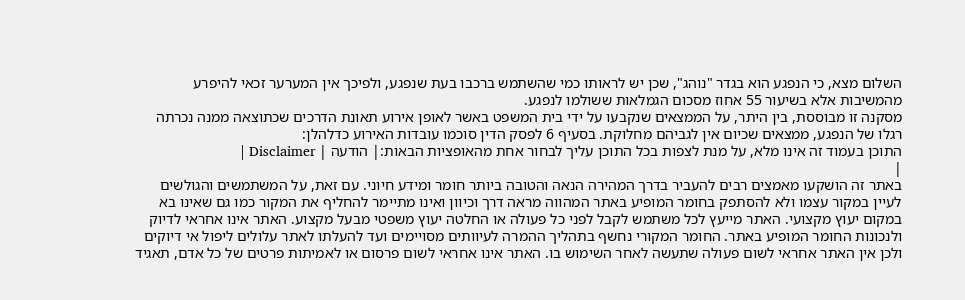השלום מצא, כי הנפגע הוא בגדר "נוהג", שכן יש לראותו כמי שהשתמש ברכבו בעת שנפגע, ולפיכך אין המערער זכאי להיפרע מהמשיבות אלא בשיעור 55 אחוז מסכום הגמלאות ששולמו לנפגע.
מסקנה זו מבוססת, בין היתר, על הממצאים שנקבעו על ידי בית המשפט באשר לאופן אירוע תאונת הדרכים שכתוצאה ממנה נכרתה רגלו של הנפגע, ממצאים שכיום אין לגביהם מחלוקת. בסעיף 6 לפסק הדין סוכמו עובדות האירוע כדלהלן:
התוכן בעמוד זה אינו מלא, על מנת לצפות בכל התוכן עליך לבחור אחת מהאופציות הבאות:| הודעה | Disclaimer |
|
באתר זה הושקעו מאמצים רבים להעביר בדרך המהירה הנאה והטובה ביותר חומר ומידע חיוני. עם זאת, על המשתמשים והגולשים לעיין במקור עצמו ולא להסתפק בחומר המופיע באתר המהווה מראה דרך וכיוון ואינו מתיימר להחליף את המקור כמו גם שאינו בא במקום יעוץ מקצועי. האתר מייעץ לכל משתמש לקבל לפני כל פעולה או החלטה יעוץ משפטי מבעל מקצוע. האתר אינו אחראי לדיוק ולנכונות החומר המופיע באתר. החומר המקורי נחשף בתהליך ההמרה לעיוותים מסויימים ועד להעלתו לאתר עלולים ליפול אי דיוקים ולכן אין האתר אחראי לשום פעולה שתעשה לאחר השימוש בו. האתר אינו אחראי לשום פרסום או לאמיתות פרטים של כל אדם, תאגיד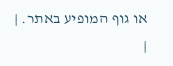או גוף המופיע באתר. |
|